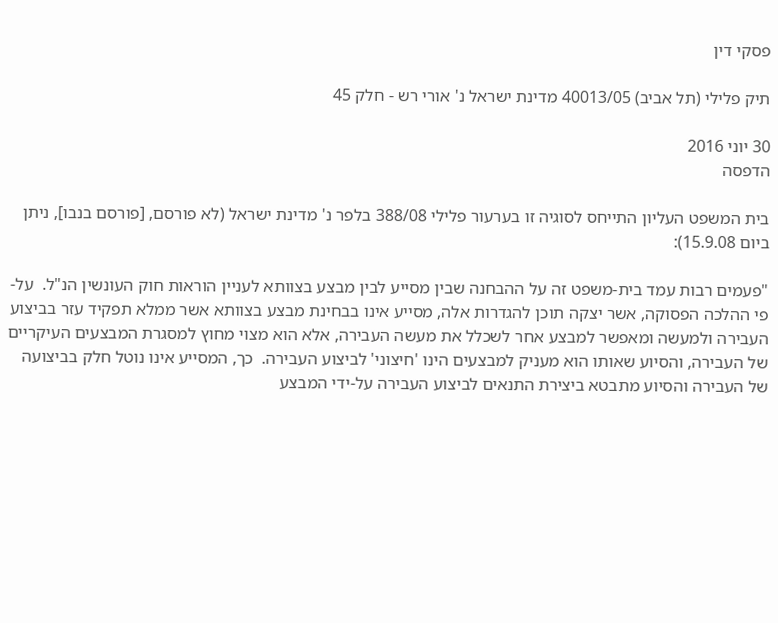פסקי דין

תיק פלילי (תל אביב) 40013/05 מדינת ישראל נ' אורי רש - חלק 45

30 יוני 2016
הדפסה

בית המשפט העליון התייחס לסוגיה זו בערעור פלילי 388/08 בלפר נ' מדינת ישראל (לא פורסם, [פורסם בנבו], ניתן ביום 15.9.08):

"פעמים רבות עמד בית-משפט זה על ההבחנה שבין מסייע לבין מבצע בצוותא לעניין הוראות חוק העונשין הנ"ל.  על-פי ההלכה הפסוקה, אשר יצקה תוכן להגדרות אלה, מסייע אינו בבחינת מבצע בצוותא אשר ממלא תפקיד עזר בביצוע העבירה ולמעשה ומאפשר למבצע אחר לשכלל את מעשה העבירה, אלא הוא מצוי מחוץ למסגרת המבצעים העיקריים של העבירה, והסיוע שאותו הוא מעניק למבצעים הינו 'חיצוני' לביצוע העבירה.  כך, המסייע אינו נוטל חלק בביצועה של העבירה והסיוע מתבטא ביצירת התנאים לביצוע העבירה על-ידי המבצע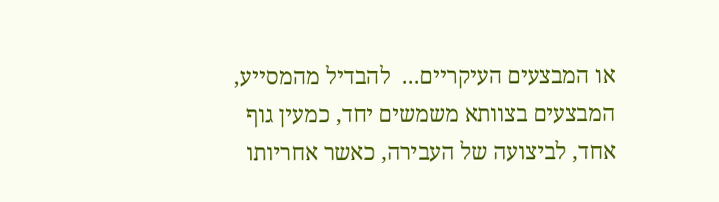או המבצעים העיקריים...  להבדיל מהמסייע, המבצעים בצוותא משמשים יחד, כמעין גוף אחד, לביצועה של העבירה, כאשר אחריותו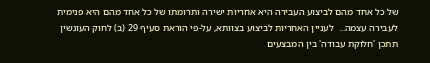של כל אחד מהם לביצוע העבירה היא אחריות ישירה ותרומתו של כל אחד מהם היא פנימית לעבירה עצמה...  לעניין האחריות לביצוע בצוותא, על-פי הוראת סעיף 29 (ב) לחוק העונשין תתכן 'חלוקת עבודה' בין המבצעים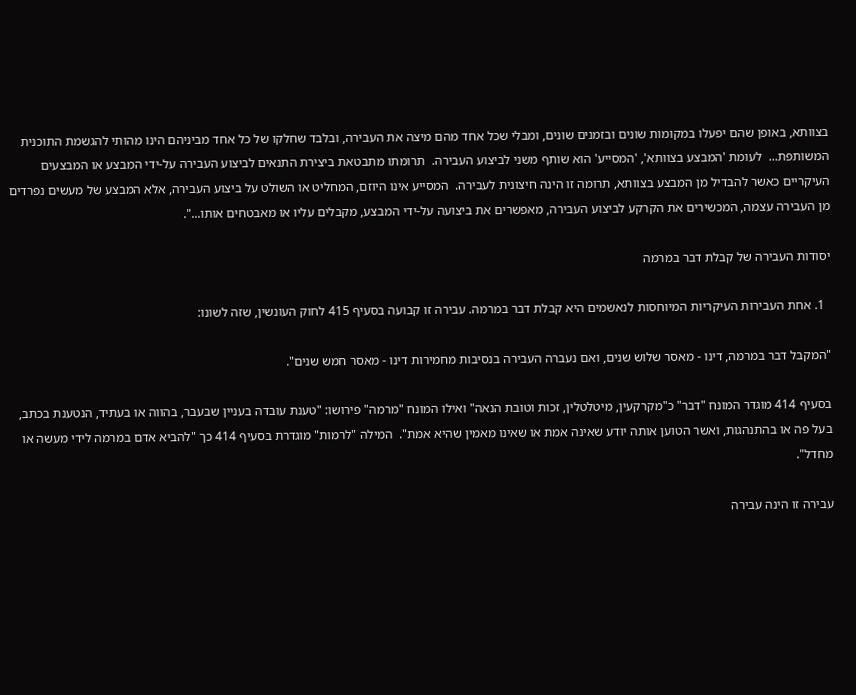בצוותא, באופן שהם יפעלו במקומות שונים ובזמנים שונים, ומבלי שכל אחד מהם מיצה את העבירה, ובלבד שחלקו של כל אחד מביניהם הינו מהותי להגשמת התוכנית המשותפת...  לעומת 'המבצע בצוותא', 'המסייע' הוא שותף משני לביצוע העבירה.  תרומתו מתבטאת ביצירת התנאים לביצוע העבירה על-ידי המבצע או המבצעים העיקריים כאשר להבדיל מן המבצע בצוותא, תרומה זו הינה חיצונית לעבירה.  המסייע אינו היוזם, המחליט או השולט על ביצוע העבירה, אלא המבצע של מעשים נפרדים מן העבירה עצמה, המכשירים את הקרקע לביצוע העבירה, מאפשרים את ביצועה על-ידי המבצע, מקבלים עליו או מאבטחים אותו...".

יסודות העבירה של קבלת דבר במרמה

  1. אחת העבירות העיקריות המיוחסות לנאשמים היא קבלת דבר במרמה. עבירה זו קבועה בסעיף 415 לחוק העונשין, שזה לשונו:

"המקבל דבר במרמה, דינו - מאסר שלוש שנים, ואם נעברה העבירה בנסיבות מחמירות דינו - מאסר חמש שנים".

בסעיף 414 מוגדר המונח "דבר" כ"מקרקעין, מיטלטלין, זכות וטובת הנאה" ואילו המונח "מרמה" פירושו: "טענת עובדה בעניין שבעבר, בהווה או בעתיד, הנטענת בכתב, בעל פה או בהתנהגות, ואשר הטוען אותה יודע שאינה אמת או שאינו מאמין שהיא אמת".  המילה "לרמות" מוגדרת בסעיף 414 כך "להביא אדם במרמה לידי מעשה או מחדל".

עבירה זו הינה עבירה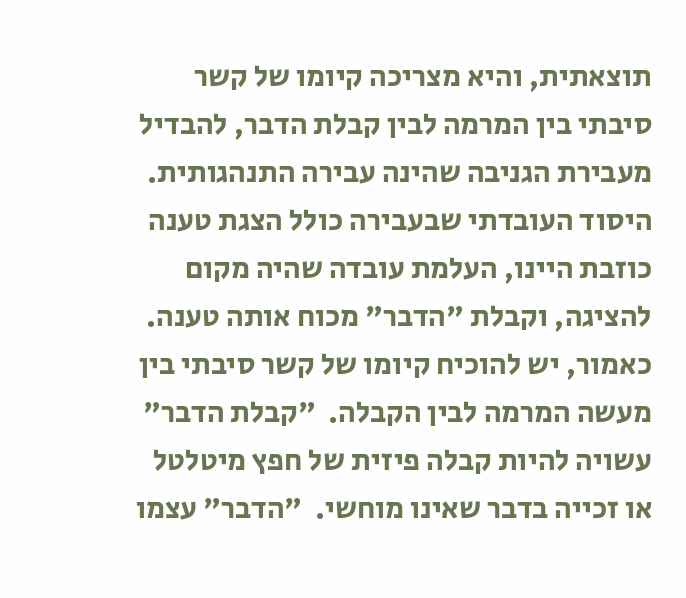תוצאתית, והיא מצריכה קיומו של קשר סיבתי בין המרמה לבין קבלת הדבר, להבדיל מעבירת הגניבה שהינה עבירה התנהגותית.  היסוד העובדתי שבעבירה כולל הצגת טענה כוזבת היינו, העלמת עובדה שהיה מקום להציגה, וקבלת "הדבר" מכוח אותה טענה.  כאמור, יש להוכיח קיומו של קשר סיבתי בין מעשה המרמה לבין הקבלה.  "קבלת הדבר" עשויה להיות קבלה פיזית של חפץ מיטלטל או זכייה בדבר שאינו מוחשי.  "הדבר" עצמו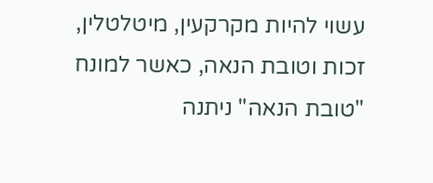עשוי להיות מקרקעין, מיטלטלין, זכות וטובת הנאה, כאשר למונח "טובת הנאה" ניתנה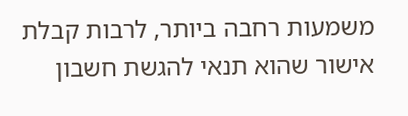משמעות רחבה ביותר, לרבות קבלת אישור שהוא תנאי להגשת חשבון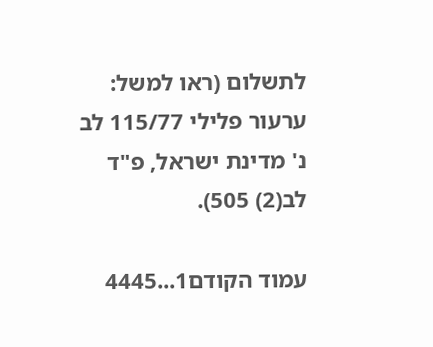לתשלום (ראו למשל: ערעור פלילי 115/77 לב נ' מדינת ישראל, פ"ד לב(2) 505).

עמוד הקודם1...4445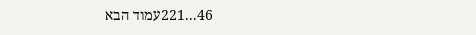46...221עמוד הבא